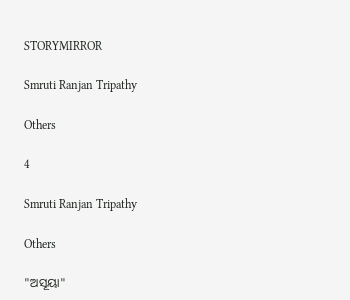STORYMIRROR

Smruti Ranjan Tripathy

Others

4

Smruti Ranjan Tripathy

Others

"ଅସୂୟା"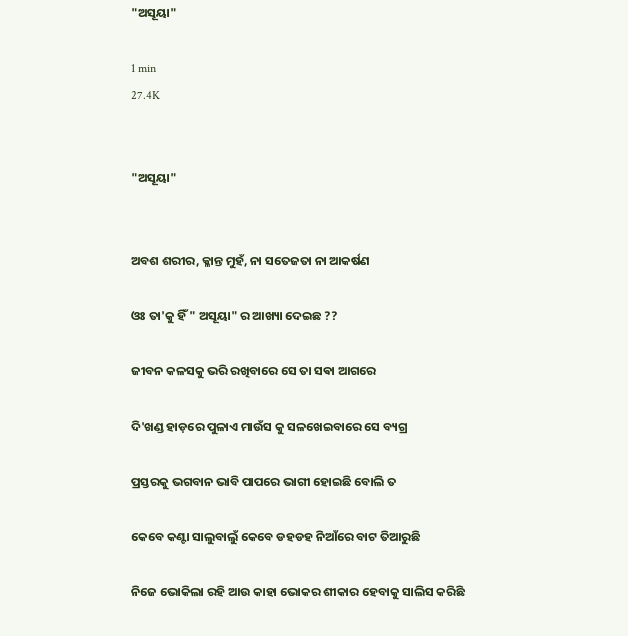"ଅସୂୟା"

1 min
27.4K


"ଅସୂୟା"


ଅବଶ ଶରୀର, କ୍ଳାନ୍ତ ମୁହଁ, ନା ସତେଜତା ନା ଆକର୍ଷଣ

ଓଃ ତା'କୁ ହିଁ " ଅସୂୟା" ର ଆଖ୍ୟା ଦେଇଛ ??

ଜୀବନ କଳସକୁ ଭରି ରଖିବାରେ ସେ ତା ସଵା ଆଗରେ

ଦି'ଖଣ୍ଡ ହାଡ଼ରେ ପୁଳାଏ ମାଉଁସ କୁ ସଳଖେଇବାରେ ସେ ବ୍ୟଗ୍ର

ପ୍ରସ୍ତରକୁ ଭଗବାନ ଭାବି ପାପରେ ଭାଗୀ ହୋଇଛି ବୋଲି ତ

କେବେ କଣ୍ଟା ସାଲୁବାଲୁଁ କେବେ ଡହଡହ ନିଆଁରେ ବାଟ ତିଆରୁଛି

ନିଜେ ଭୋକିଲା ରହି ଆଉ କାହା ଭୋକର ଶୀକାର ହେବାକୁ ସାଲିସ କରିଛି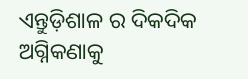ଏନ୍ତୁଡ଼ିଶାଳ ର ଦିକଦିକ ଅଗ୍ନିକଣାକୁ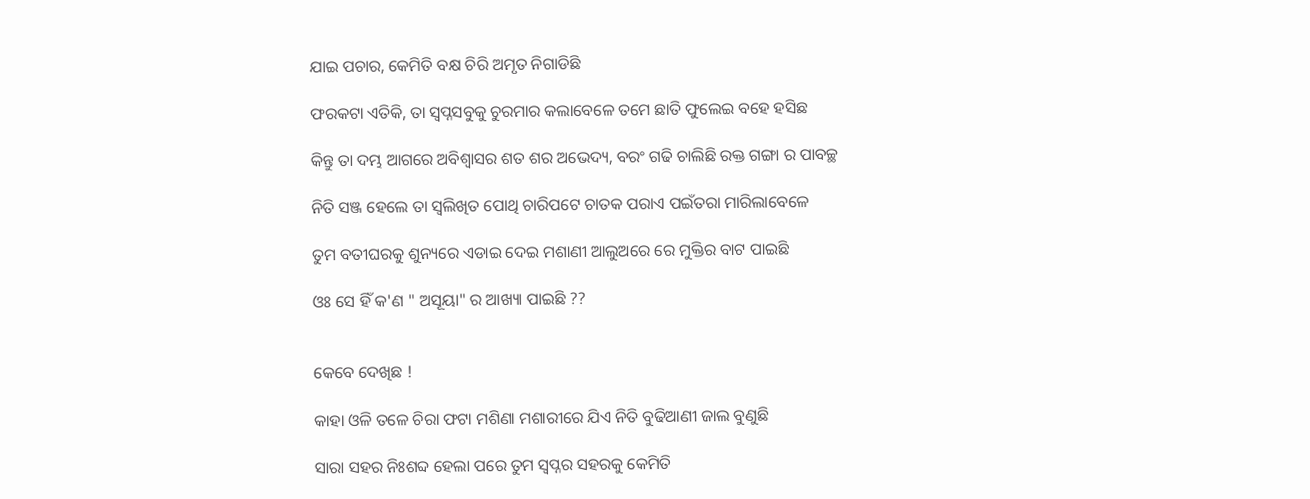ଯାଇ ପଚାର, କେମିତି ବକ୍ଷ ଚିରି ଅମୃତ ନିଗାଡିଛି

ଫରକଟା ଏତିକି, ତା ସ୍ବପ୍ନସବୁକୁ ଚୁରମାର କଲାବେଳେ ତମେ ଛାତି ଫୁଲେଇ ବହେ ହସିଛ

କିନ୍ତୁ ତା ଦମ୍ଭ ଆଗରେ ଅବିଶ୍ବାସର ଶତ ଶର ଅଭେଦ୍ୟ, ବରଂ ଗଢି ଚାଲିଛି ରକ୍ତ ଗଙ୍ଗା ର ପାବଚ୍ଛ

ନିତି ସଞ୍ଜ ହେଲେ ତା ସ୍ୱଲିଖିତ ପୋଥି ଚାରିପଟେ ଚାତକ ପରାଏ ପଇଁତରା ମାରିଲାବେଳେ

ତୁମ ବତୀଘରକୁ ଶୁନ୍ୟରେ ଏଡାଇ ଦେଇ ମଶାଣୀ ଆଲୁଅରେ ରେ ମୁକ୍ତିର ବାଟ ପାଇଛି

ଓଃ ସେ ହିଁ କ'ଣ " ଅସୂୟା" ର ଆଖ୍ୟା ପାଇଛି ??


କେବେ ଦେଖିଛ !

କାହା ଓଳି ତଳେ ଚିରା ଫଟା ମଶିଣା ମଶାରୀରେ ଯିଏ ନିତି ବୁଢିଆଣୀ ଜାଲ ବୁଣୁଛି

ସାରା ସହର ନିଃଶବ୍ଦ ହେଲା ପରେ ତୁମ ସ୍ବପ୍ନର ସହରକୁ କେମିତି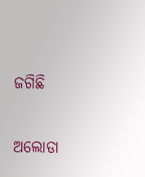ଜଗିଛି

ଅଲୋଡା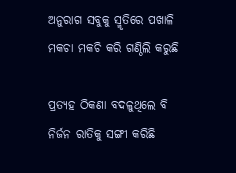ଅନୁରାଗ ସବୁକୁ ସ୍ମୃତିରେ ପଖାଳି ମକଚା ମକଚି କରି ଗଣ୍ଠିଲି କରୁଛି

ପ୍ରତ୍ୟହ ଠିକଣା ବଦଳୁଥିଲେ ବି ନିର୍ଜନ ରାତିକୁ ସଙ୍ଗୀ କରିଛି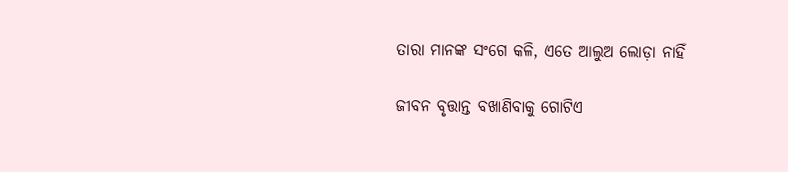ତାରା ମାନଙ୍କ ସଂଗେ କଳି, ଏତେ ଆଲୁଅ ଲୋଡ଼ା ନାହିଁ

ଜୀବନ ବୃତ୍ତାନ୍ତ ବଖାଣିବାକୁ ଗୋଟିଏ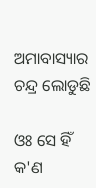ଅମାବାସ୍ୟାର ଚନ୍ଦ୍ର ଲୋଡୁଛି

ଓଃ ସେ ହିଁ କ'ଣ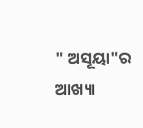" ଅସୂୟା"ର ଆଖ୍ୟା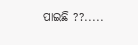ପାଇଛି ??.....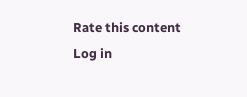Rate this content
Log in